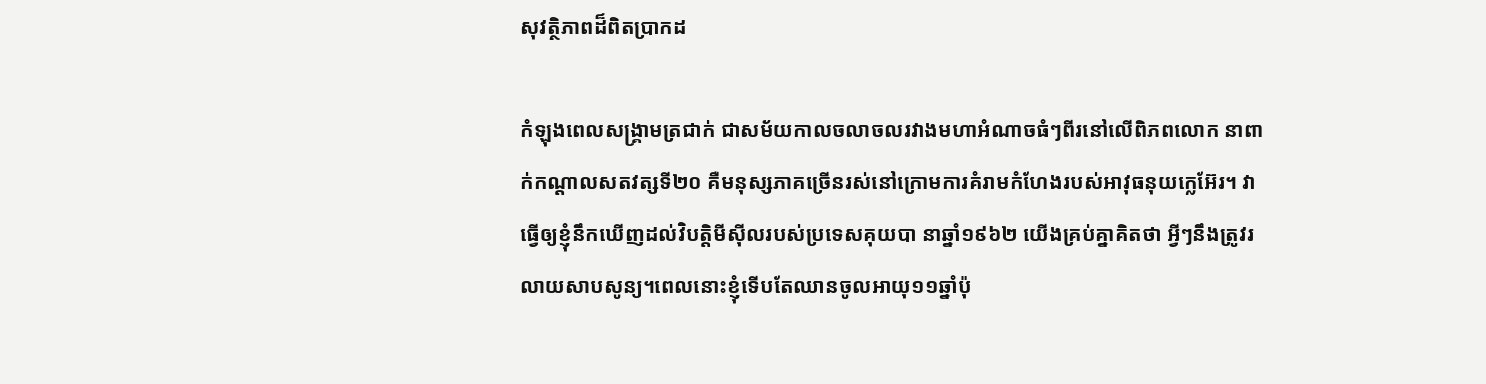សុវត្ថិភាពដ៏ពិតប្រាកដ

កំឡុងពេលសង្រ្គាមត្រជាក់ ជាសម័យកាលចលាចលរវាងមហាអំណាចធំៗពីរនៅលើពិភពលោក នាពាក់កណ្តាលសតវត្សទី២០ គឺមនុស្សភាគច្រើនរស់នៅក្រោមការគំរាមកំហែងរបស់អាវុធនុយក្លេអ៊ែរ។ វាធ្វើឲ្យខ្ញុំនឹកឃើញដល់វិបត្តិមីស៊ីលរបស់ប្រទេសគុយបា នាឆ្នាំ១៩៦២ យើងគ្រប់គ្នាគិតថា អ្វីៗនឹងត្រូវរលាយសាបសូន្យ។ពេលនោះខ្ញុំទើបតែឈានចូលអាយុ១១ឆ្នាំប៉ុ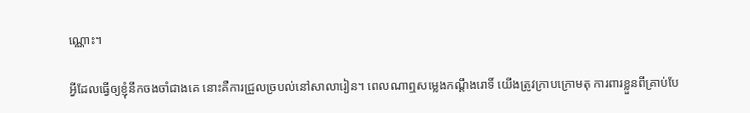ណ្ណោះ។

អ្វីដែលធ្វើឲ្យខ្ញុំនឹកចងចាំជាងគេ នោះគឺការជ្រួលច្របល់នៅសាលារៀន។ ពេលណាឮសម្លេងកណ្តឹងរោទិ៍ យើងត្រូវក្រាបក្រោមតុ ការពារខ្លួនពីគ្រាប់បែ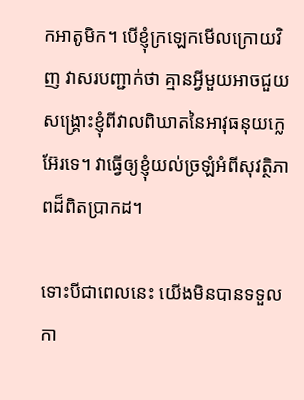កអាតូមិក។ បើខ្ញុំក្រឡេកមើលក្រោយវិញ វាសរបញ្ជាក់ថា គ្មានអ្វីមួយអាចជួយសង្រ្គោះខ្ញុំពីវាលពិឃាតនៃអាវុធនុយក្លេអ៊ែរទេ។ វាធ្វើឲ្យខ្ញុំយល់ច្រឡំអំពីសុវត្ថិភាពដ៏ពិតប្រាកដ។

ទោះបីជាពេលនេះ យើងមិនបានទទួលកា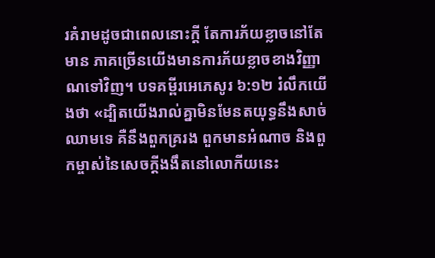រគំរាមដូចជាពេលនោះក្តី តែការភ័យខ្លាចនៅតែមាន ភាគច្រើនយើងមានការភ័យខ្លាចខាងវិញ្ញាណទៅវិញ។ បទគម្ពីរអេភេសូរ ៦:១២ រំលឹកយើងថា «ដ្បិតយើងរាល់គ្នាមិនមែនតយុទ្ធនឹងសាច់ឈាមទេ គឺនឹងពួកគ្ររង ពួកមានអំណាច និងពួកម្ចាស់នៃសេចក្តីងងឹតនៅលោកីយនេះ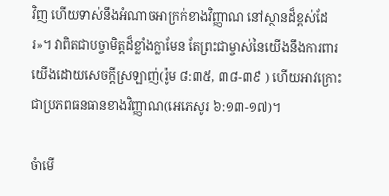វិញ ហើយទាស់នឹងអំណាចអាក្រក់ខាងវិញ្ញាណ នៅស្ថានដ៏ខ្ពស់ដែរ»។ វាពិតជាបច្ចាមិត្តដ៏ខ្លាំងក្លាមែន តែព្រះជាម្ចាស់នៃយើងនឹងការពារយើងដោយសេចក្តីស្រឡាញ់(រ៉ូម ៨:៣៥, ៣៨-៣៩ ) ហើយអាវក្រោះជាប្រភពធនធានខាងវិញ្ញាណ(អេភេសូរ ៦:១៣-១៧)។

ចំាមើ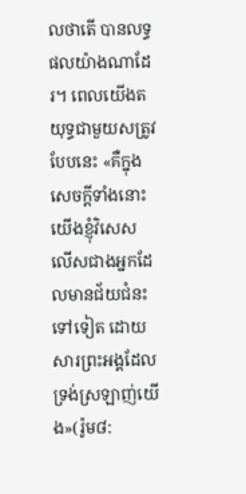លថាតើ បានលទ្ធផលយ៉ាងណាដែរ។ ពេលយើងតយុទ្ធជាមួយសត្រូវបែបនេះ «គឺក្នុងសេចក្តីទាំងនោះ យើងខ្ញុំវិសេសលើសជាងអ្នកដែលមានជ័យជំនះទៅទៀត ដោយសារព្រះអង្គដែលទ្រង់ស្រឡាញ់យើង»(រ៉ូម៨: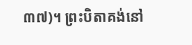៣៧)។ ព្រះបិតាគង់នៅ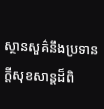ស្ថានសួគ៌នឹងប្រទានក្តីសុខសាន្តដ៏ពិ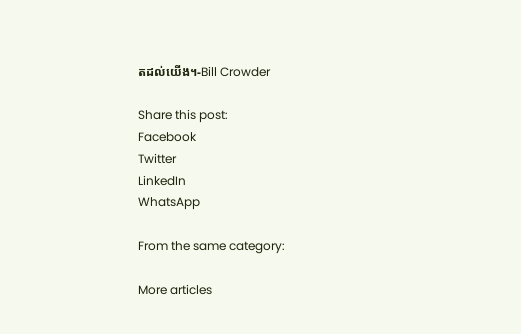តដល់យើង។-Bill Crowder

Share this post:
Facebook
Twitter
LinkedIn
WhatsApp

From the same category:

More articles